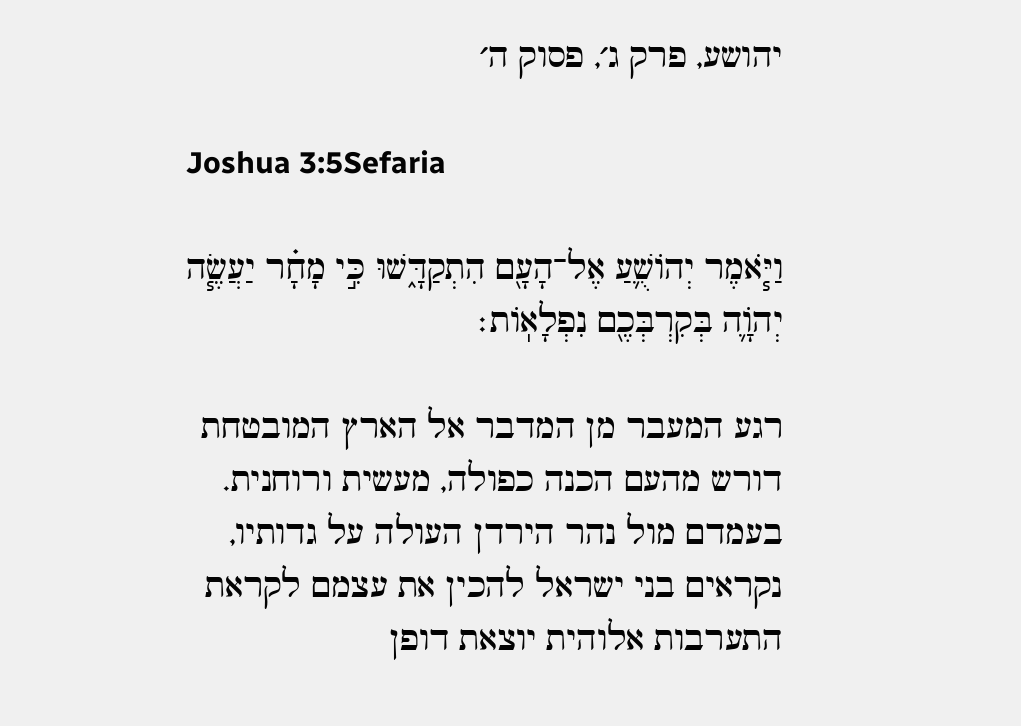יהושע, פרק ג׳, פסוק ה׳

Joshua 3:5Sefaria

וַיֹּ֧אמֶר יְהוֹשֻׁ֛עַ אֶל־הָעָ֖ם הִתְקַדָּ֑שׁוּ כִּ֣י מָחָ֗ר יַעֲשֶׂ֧ה יְהֹוָ֛ה בְּקִרְבְּכֶ֖ם נִפְלָאֽוֹת׃

רגע המעבר מן המדבר אל הארץ המובטחת דורש מהעם הכנה כפולה, מעשית ורוחנית. בעמדם מול נהר הירדן העולה על גדותיו, נקראים בני ישראל להכין את עצמם לקראת התערבות אלוהית יוצאת דופן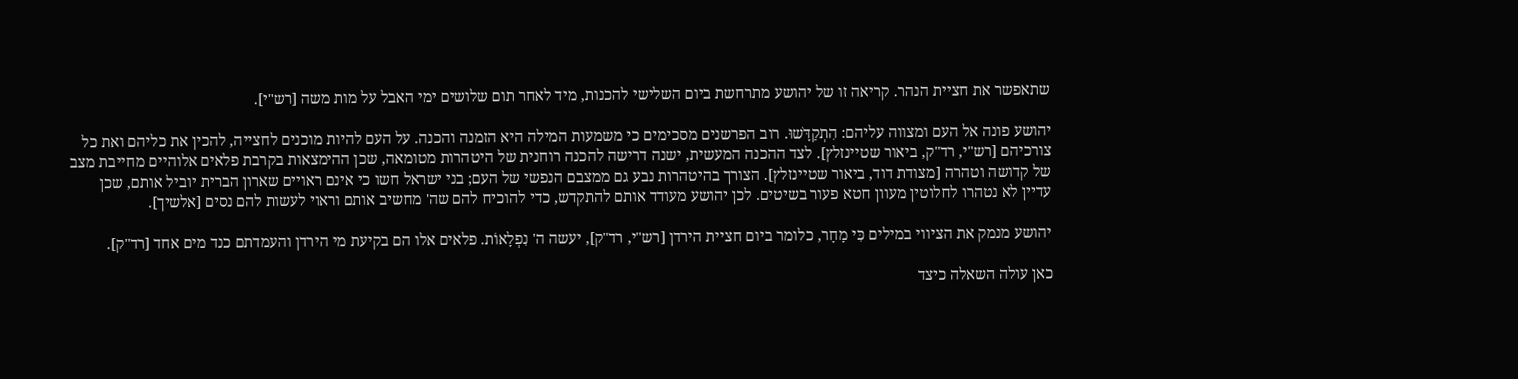שתאפשר את חציית הנהר. קריאה זו של יהושע מתרחשת ביום השלישי להכנות, מיד לאחר תום שלושים ימי האבל על מות משה [רש"י].

יהושע פונה אל העם ומצווה עליהם: הִתְקַדָּשׁוּ. רוב הפרשנים מסכימים כי משמעות המילה היא הזמנה והכנה. על העם להיות מוכנים לחצייה, להכין את כליהם ואת כל צורכיהם [רש"י, רד"ק, ביאור שטיינזלץ]. לצד ההכנה המעשית, ישנה דרישה להכנה רוחנית של היטהרות מטומאה, שכן ההימצאות בקרבת פלאים אלוהיים מחייבת מצב של קדושה וטהרה [מצודת דוד, ביאור שטיינזלץ]. הצורך בהיטהרות נבע גם ממצבם הנפשי של העם; בני ישראל חשו כי אינם ראויים שארון הברית יוביל אותם, שכן עדיין לא נטהרו לחלוטין מעוון חטא פעור בשיטים. לכן יהושע מעודד אותם להתקדש, כדי להוכיח להם שה' מחשיב אותם וראוי לעשות להם נסים [אלשיך].

יהושע מנמק את הציווי במילים כִּי מָחָר, כלומר ביום חציית הירדן [רש"י, רד"ק], יעשה ה' נִפְלָאוֹת. פלאים אלו הם בקיעת מי הירדן והעמדתם כנד מים אחד [רד"ק].

כאן עולה השאלה כיצד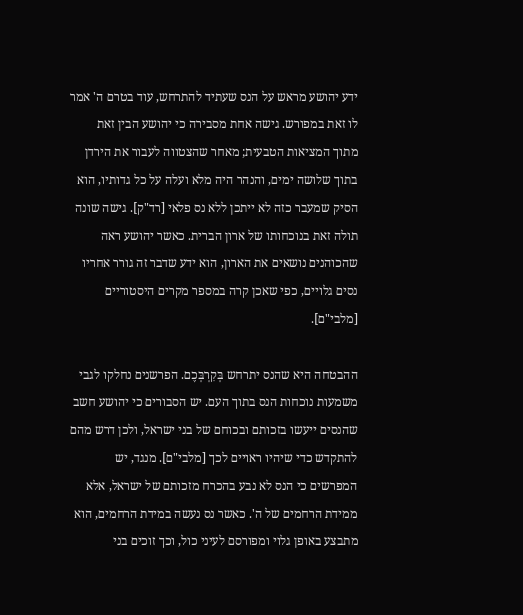ידע יהושע מראש על הנס שעתיד להתרחש, עוד בטרם ה' אמר לו זאת במפורש. גישה אחת מסבירה כי יהושע הבין זאת מתוך המציאות הטבעית; מאחר שהצטווה לעבור את הירדן בתוך שלושה ימים, והנהר היה מלא ועלה על כל גדותיו, הוא הסיק שמעבר כזה לא ייתכן ללא נס פלאי [רד"ק]. גישה שונה תולה זאת בנוכחותו של ארון הברית. כאשר יהושע ראה שהכוהנים נושאים את הארון, הוא ידע שדבר זה גורר אחריו נסים גלויים, כפי שאכן קרה במספר מקרים היסטוריים [מלבי"ם].

ההבטחה היא שהנס יתרחש בְּקִרְבְּכֶם. הפרשנים נחלקו לגבי משמעות נוכחות הנס בתוך העם. יש הסבורים כי יהושע חשב שהנסים ייעשו בזכותם ובכוחם של בני ישראל, ולכן דרש מהם להתקדש כדי שיהיו ראויים לכך [מלבי"ם]. מנגד, יש המפרשים כי הנס לא נבע בהכרח מזכותם של ישראל, אלא ממידת הרחמים של ה'. כאשר נס נעשה במידת הרחמים, הוא מתבצע באופן גלוי ומפורסם לעיני כול, וכך זוכים בני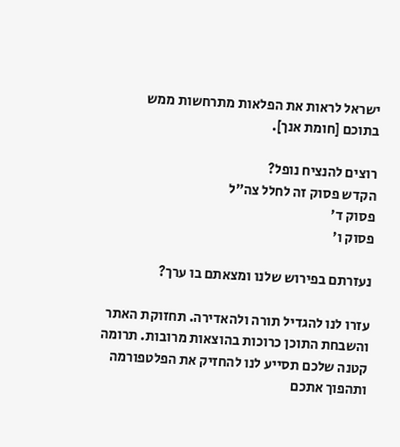ישראל לראות את הפלאות מתרחשות ממש בתוכם [חומת אנך].

רוצים להנציח נופל?
הקדש פסוק זה לחלל צה״ל
פסוק ד׳
פסוק ו׳

נעזרתם בפירוש שלנו ומצאתם בו ערך?

עזרו לנו להגדיל תורה ולהאדירה. תחזוקת האתר והשבחת התוכן כרוכות בהוצאות מרובות. תרומה קטנה שלכם תסייע לנו להחזיק את הפלטפורמה ותהפוך אתכם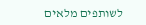לשותפים מלאים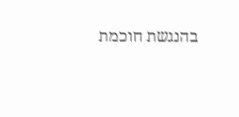בהנגשת חוכמת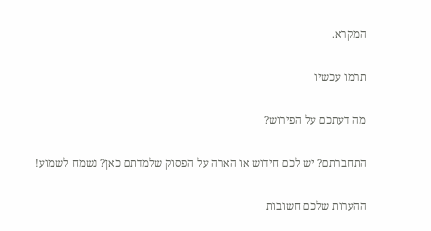המקרא.

תרמו עכשיו

מה דעתכם על הפירוש?

התחברתם? יש לכם חידוש או הארה על הפסוק שלמדתם כאן? נשמח לשמוע!

ההערות שלכם חשובות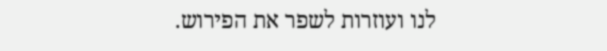לנו ועוזרות לשפר את הפירוש.